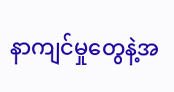နာကျင်မှုတွေနဲ့အ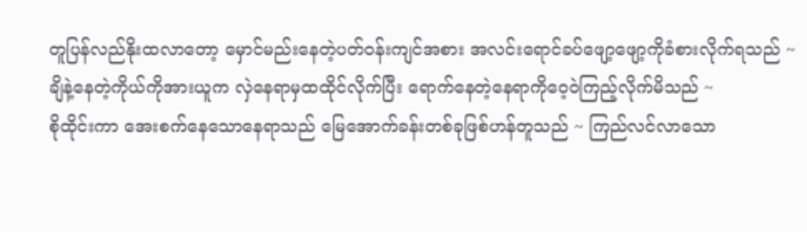တူပြန်လည်နိုးထလာတော့ မှောင်မည်းနေတဲ့ပတ်ဝန်းကျင်အစား အလင်းရောင်ခပ်ဖျော့ဖျော့ကိုခံစားလိုက်ရသည် ~
ချိနဲ့နေတဲ့ကိုယ်ကိုအားယူက လှဲနေရာမှထထိုင်လိုက်ပြီး ရောက်နေတဲ့နေရာကိုဝေ့ဝဲကြည့်လိုက်မိသည် ~
စိုထိုင်းကာ အေးစက်နေသောနေရာသည် မြေအောက်ခန်းတစ်ခုဖြစ်ဟန်တူသည် ~ ကြည်လင်လာသော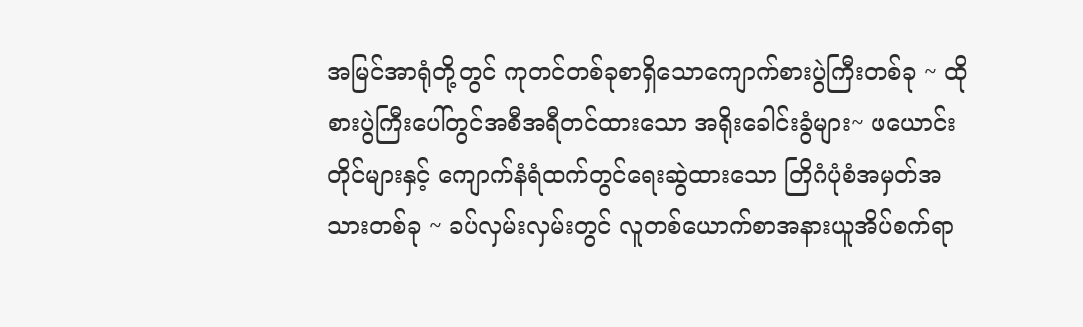အမြင်အာရုံတို့တွင် ကုတင်တစ်ခုစာရှိသောကျောက်စားပွဲကြီးတစ်ခု ~ ထိုစားပွဲကြီးပေါ်တွင်အစီအရီတင်ထားသော အရိုးခေါင်းခွံများ~ ဖယောင်းတိုင်များနှင့် ကျောက်နံရံထက်တွင်ရေးဆွဲထားသော တြိဂံပုံစံအမှတ်အသားတစ်ခု ~ ခပ်လှမ်းလှမ်းတွင် လူတစ်ယောက်စာအနားယူအိပ်စက်ရာ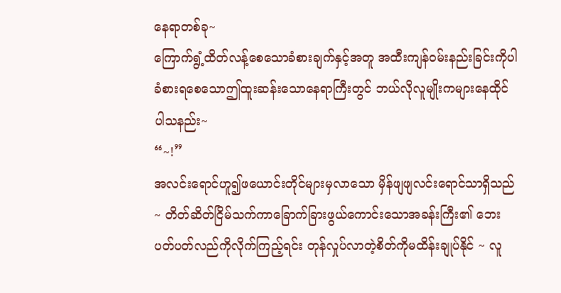နေရာတစ်ခု~
ကြောက်ရွံ့ထိတ်လန့်စေသောခံစားချက်နှင့်အတူ အထီးကျန်ဝမ်းနည်းခြင်းကိုပါ ခံစားရစေသောဤထူးဆန်းသောနေရာကြီးတွင် ဘယ်လိုလူမျိုးကများနေထိုင်ပါသနည်း~
“~!”
အလင်းရောင်ဟူ၍ဖယောင်းတိုင်များမှလာသော မှိန်ဖျဖျလင်းရောင်သာရှိသည် ~ တိတ်ဆိတ်ငြိမ်သက်ကာခြောက်ခြားဖွယ်ကောင်းသောအခန်းကြီး၏ ဘေးပတ်ပတ်လည်ကိုလိုက်ကြည့်ရင်း တုန်လှုပ်လာတဲ့စိတ်ကိုမထိန်းချုပ်နိုင် ~ လူ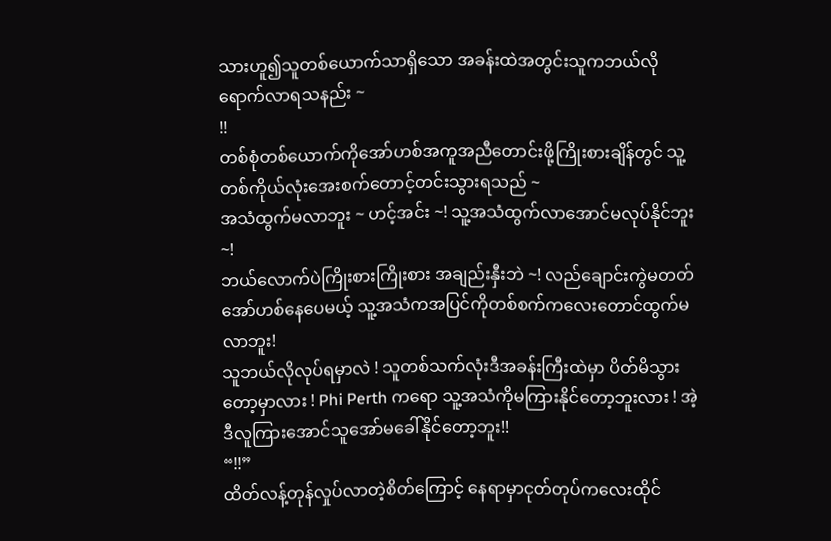သားဟူ၍သူတစ်ယောက်သာရှိသော အခန်းထဲအတွင်းသူကဘယ်လိုရောက်လာရသနည်း ~
!!
တစ်စုံတစ်ယောက်ကိုအော်ဟစ်အကူအညီတောင်းဖို့ကြိုးစားချိန်တွင် သူ့တစ်ကိုယ်လုံးအေးစက်တောင့်တင်းသွားရသည် ~
အသံထွက်မလာဘူး ~ ဟင့်အင်း ~! သူ့အသံထွက်လာအောင်မလုပ်နိုင်ဘူး ~!
ဘယ်လောက်ပဲကြိုးစားကြိုးစား အချည်းနှီးဘဲ ~! လည်ချောင်းကွဲမတတ်အော်ဟစ်နေပေမယ့် သူ့အသံကအပြင်ကိုတစ်စက်ကလေးတောင်ထွက်မလာဘူး!
သူဘယ်လိုလုပ်ရမှာလဲ ! သူတစ်သက်လုံးဒီအခန်းကြီးထဲမှာ ပိတ်မိသွားတော့မှာလား ! Phi Perth ကရော သူ့အသံကိုမကြားနိုင်တော့ဘူးလား ! အဲ့ဒီလူကြားအောင်သူအော်မခေါ်နိုင်တော့ဘူး!!
“!!”
ထိတ်လန့်တုန်လှုပ်လာတဲ့စိတ်ကြောင့် နေရာမှာငုတ်တုပ်ကလေးထိုင်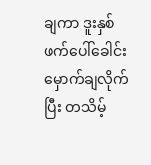ချကာ ဒူးနှစ်ဖက်ပေါ်ခေါင်းမှောက်ချလိုက်ပြီး တသိမ့်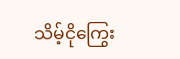သိမ့်ငိုကြွေး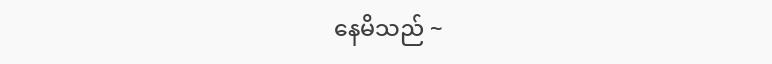နေမိသည် ~